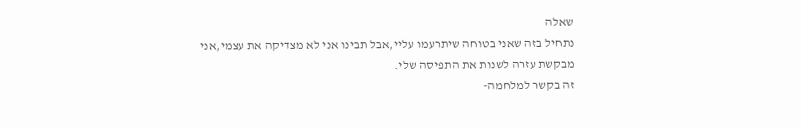שאלה
נתחיל בזה שאני בטוחה שיתרעמו עליי,אבל תבינו אני לא מצדיקה את עצמי,אני מבקשת עזרה לשנות את התפיסה שלי.
זה בקשר למלחמה-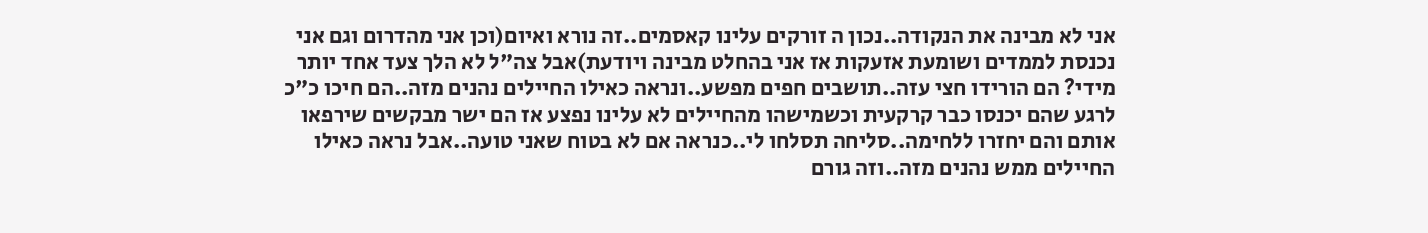אני לא מבינה את הנקודה..נכון ה זורקים עלינו קאסמים..זה נורא ואיום(וכן אני מהדרום וגם אני נכנסת לממדים ושומעת אזעקות אז אני בהחלט מבינה ויודעת)אבל צה"ל לא הלך צעד אחד יותר מידי? הם הורידו חצי עזה..תושבים חפים מפשע..ונראה כאילו החיילים נהנים מזה..הם חיכו כ"כ לרגע שהם יכנסו כבר קרקעית וכשמישהו מהחיילים לא עלינו נפצע אז הם ישר מבקשים שירפאו אותם והם יחזרו ללחימה..סליחה תסלחו לי..כנראה אם לא בטוח שאני טועה..אבל נראה כאילו החיילים ממש נהנים מזה..וזה גורם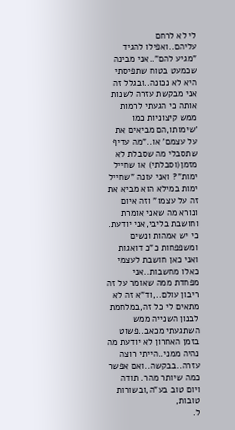לי לא לרחם עליהם..ואפילו להגיד "מגיע להם"..אני מבינה שכמעט בטוח שתפיסתי היא לא נכונה..ובגלל זה אני מבקשת עזרה לשנות אותה כי הגעתי לרמות ממש קיצוניות כמו 'שימותו,הם מביאים את על עצמם' או.."מה עדיף שתסבלי מה שסבלת לא מזמן(וסבלתי) או שחייל ימות"? ואני עונה "שחייל ימות במילא הוא מביא את זה על עצמו" וזה איום ונורא מה שאני אומרת וחושבת בליבי,אני יודעת. כי יש אמהות ונשים ומשפפחות כ"כ דואגות ואני כאן חושבת לעצמי כאלו מחשבות..אני מפחדת ממה שאומר על זה ריבון עולם..,וד"א זה לא מתאים לי כל זה,במלחמת לבנון השנייה ממש השתגעתי מכאב..פשוט בזמן האחרון לא יודעת מה נהיה ממני..הייתי רוצה עזרה..בבקשה..ואם אפשר כמה שיותר מהר. תודה ויום טוב בע"ה,ובשורות טובות,
ל.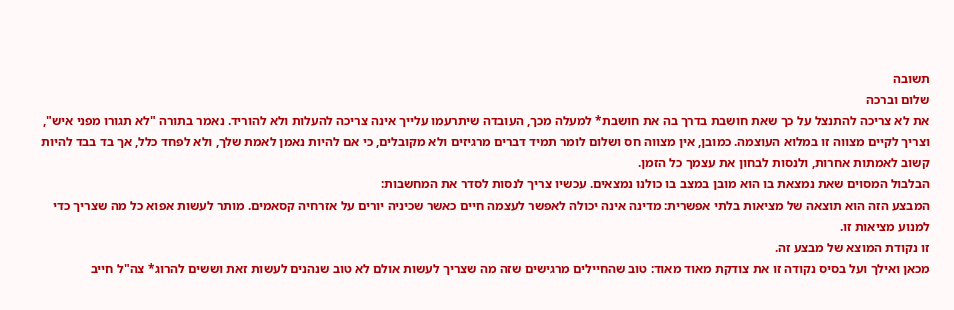תשובה
שלום וברכה
את לא צריכה להתנצל על כך שאת חושבת בדרך בה את חושבת* למעלה מכך, העובדה שיתרעמו עלייך אינה צריכה להעלות ולא להוריד. נאמר בתורה "לא תגורו מפני איש", וצריך לקיים מצווה זו במלוא העוצמה. כמובן, אין מצווה חס ושלום לומר תמיד דברים מרגיזים ולא מקובלים, כי אם להיות נאמן לאמת שלך, ולא לפחד כלל, אך בד בבד להיות קשוב לאמתות אחרות, ולנסות לבחון את עצמך כל הזמן.
הבלבול המסוים שאת נמצאת בו הוא מובן במצב בו כולנו נמצאים. עכשיו צריך לנסות לסדר את המחשבות:
המבצע הזה הוא תוצאה של מציאות בלתי אפשרית: מדינה אינה יכולה לאפשר לעצמה חיים כאשר שכיניה יורים על אזרחיה קסאמים. מותר לעשות אפוא כל מה שצריך כדי למנוע מציאות זו.
זו נקודת המוצא של מבצע זה.
מכאן ואילך ועל בסיס נקודה זו את צודקת מאוד מאוד: טוב שהחיילים מרגישים שזה מה שצריך לעשות אולם לא טוב שנהנים לעשות זאת וששים להרוג* צה"ל חייב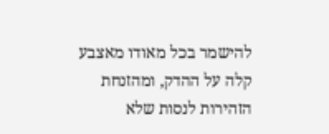להישמר בכל מאודו מאצבע קלה על ההדק, ומהזנחת הזהירות לנסות שלא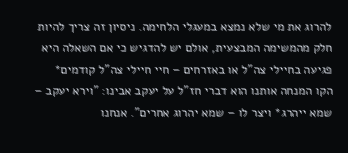להרוג את מי שלא נמצא במעגלי הלחימה. ניסיון זה צריך להיות חלק מהמשימה המבצעית, אולם יש להדגיש כי אם השאלה היא פגיעה בחיילי צה"ל או באזרחים – חיי חיילי צה"ל קודמים*
הקו המנחה אותנו הוא דברי חז"ל על יעקב אבינו: "וירא יעקב – שמא ייהרג* ויצר לו – שמא יהרוג אחרים". אנחנו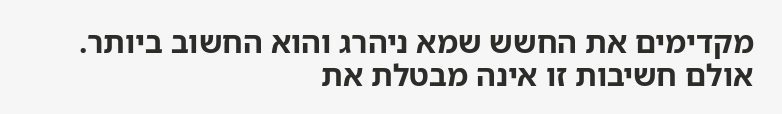מקדימים את החשש שמא ניהרג והוא החשוב ביותר. אולם חשיבות זו אינה מבטלת את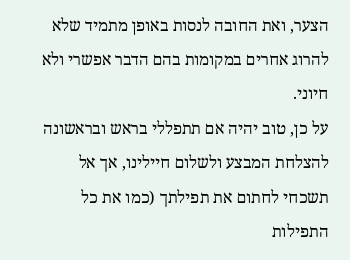הצער, ואת החובה לנסות באופן מתמיד שלא להרוג אחרים במקומות בהם הדבר אפשרי ולא חיוני.
על כן, טוב יהיה אם תתפללי בראש ובראשונה להצלחת המבצע ולשלום חיילינו, אך אל תשכחי לחתום את תפילתך (כמו את כל התפילות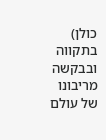כולן) בתקווה ובבקשה מריבונו של עולם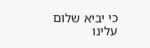כי יביא שלום עלינו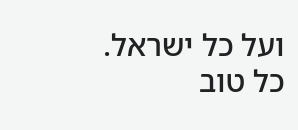ועל כל ישראל.
כל טוב